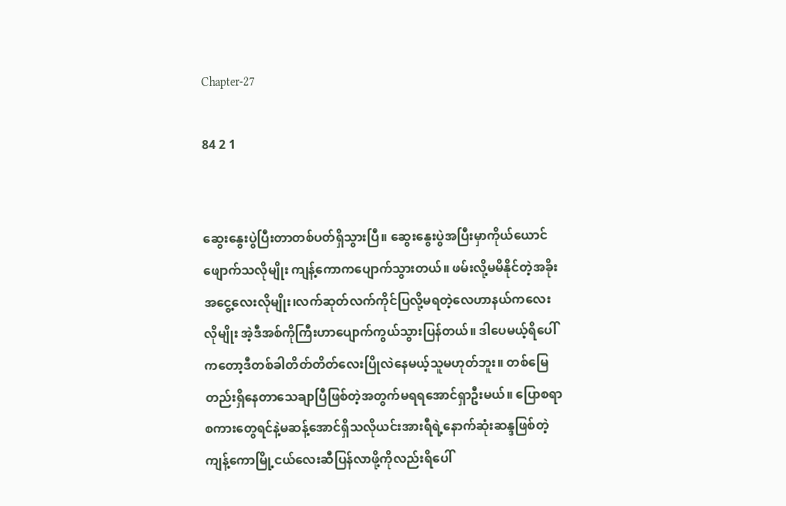Chapter-27

84 2 1


ဆွေးနွေးပွဲပြီးတာတစ်ပတ်ရှိသွားပြီ။ ဆွေးနွေးပွဲအပြီးမှာကိုယ်ယောင်ဖျောက်သလိုမျိုး ကျန့်ကောကပျောက်သွားတယ်။ ဖမ်းလို့မမိနိုင်တဲ့အခိုးအငွေ့လေးလိုမျိုး၊လက်ဆုတ်လက်ကိုင်ပြလို့မရတဲ့လေဟာနယ်ကလေးလိုမျိုး အဲ့ဒီအစ်ကိုကြီးဟာပျောက်ကွယ်သွားပြန်တယ်။ ဒါပေမယ့်ရိပေါ်ကတော့ဒီတစ်ခါတိတ်တိတ်လေးပြိုလဲနေမယ့်သူမဟုတ်ဘူး။ တစ်မြေတည်းရှိနေတာသေချာပြီဖြစ်တဲ့အတွက်မရရအောင်ရှာဦးမယ်။ ပြောစရာစကားတွေရင်နဲ့မဆန့်အောင်ရှိသလိုယင်းအားရီရဲ့နောက်ဆုံးဆန္ဒဖြစ်တဲ့ကျန့်ကောမြို့ငယ်လေးဆီပြန်လာဖို့ကိုလည်းရိပေါ်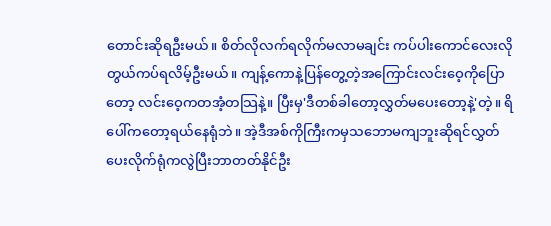တောင်းဆိုရဦးမယ်။ စိတ်လိုလက်ရလိုက်မလာမချင်း ကပ်ပါးကောင်လေးလိုတွယ်ကပ်ရလိမ့်ဦးမယ်။ ကျန့်ကောနဲ့ပြန်တွေ့တဲ့အကြောင်းလင်းဝေ့ကိုပြောတော့ လင်းဝေ့ကတအံ့တသြနဲ့။ ပြီးမှ'ဒီတစ်ခါတော့လွှတ်မပေးတော့နဲ့'တဲ့။ ရိပေါ်ကတော့ရယ်နေရုံဘဲ။ အဲ့ဒီအစ်ကိုကြီးကမှသဘောမကျဘူးဆိုရင်လွှတ်ပေးလိုက်ရုံကလွဲပြီးဘာတတ်နိုင်ဦး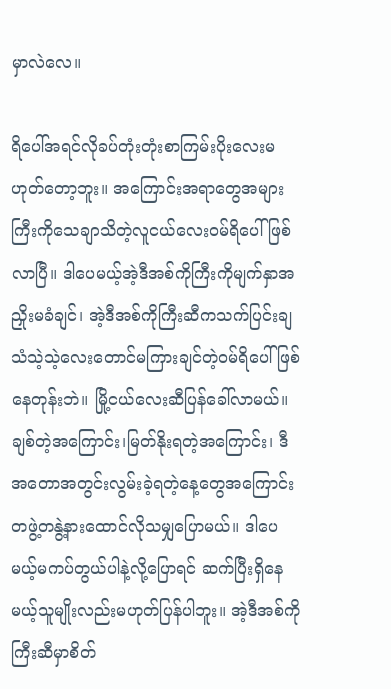မှာလဲလေ။

ရိပေါ်အရင်လိုခပ်တုံးတုံးစာကြမ်းပိုးလေးမဟုတ်တော့ဘူး။ အကြောင်းအရာတွေအများကြီးကိုသေချာသိတဲ့လူငယ်လေးဝမ်ရိပေါ်ဖြစ်လာပြီ။ ဒါပေမယ့်အဲ့ဒီအစ်ကိုကြီးကိုမျက်နှာအညှိုးမခံချင်၊ အဲ့ဒီအစ်ကိုကြီးဆီကသက်ပြင်းချသံသဲ့သဲ့လေးတောင်မကြားချင်တဲ့ဝမ်ရိပေါ်ဖြစ်နေတုန်းဘဲ။ မြို့ငယ်လေးဆီပြန်ခေါ်လာမယ်။ ချစ်တဲ့အကြောင်း၊မြတ်နိုးရတဲ့အကြောင်း၊ ဒီအတောအတွင်းလွမ်းခဲ့ရတဲ့နေ့တွေအကြောင်း တဖွဲ့တနွဲ့နားထောင်လိုသမျှပြောမယ်။ ဒါပေမယ့်မကပ်တွယ်ပါနဲ့လို့ပြောရင် ဆက်ပြီးရှိနေမယ့်သူမျိုးလည်းမဟုတ်ပြန်ပါဘူး။ အဲ့ဒီအစ်ကိုကြီးဆီမှာစိတ်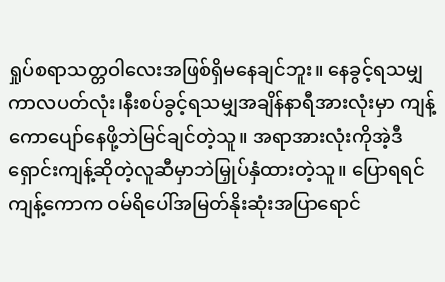ရှုပ်စရာသတ္တဝါလေးအဖြစ်ရှိမနေချင်ဘူး။ နေခွင့်ရသမျှကာလပတ်လုံး၊နီးစပ်ခွင့်ရသမျှအချိန်နာရီအားလုံးမှာ ကျန့်ကောပျော်နေဖို့ဘဲမြင်ချင်တဲ့သူ။ အရာအားလုံးကိုအဲ့ဒီရှောင်းကျန့်ဆိုတဲ့လူဆီမှာဘဲမြှုပ်နှံထားတဲ့သူ။ ပြောရရင်ကျန့်ကောက ဝမ်ရိပေါ်အမြတ်နိုးဆုံးအပြာရောင်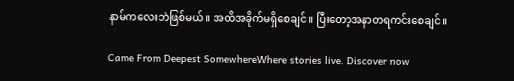နာမ်ကလေးဘဲဖြစ်မယ်။ အထိအခိုက်မရှိစေချင်။ ပြီးတော့အနာတရကင်းစေချင်။

Came From Deepest SomewhereWhere stories live. Discover now